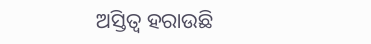ଅସ୍ତିତ୍ୱ ହରାଉଛି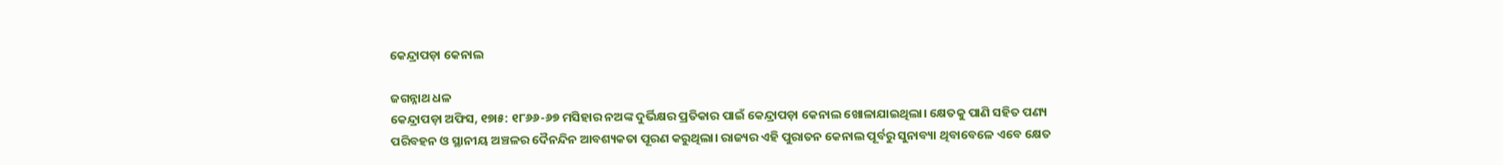କେନ୍ଦ୍ରାପଡ଼ା କେନାଲ

ଜଗନ୍ନାଥ ଧଳ
କେନ୍ଦ୍ରାପଡ଼ା ଅଫିସ, ୧୭ା୫: ୧୮୬୬-୬୭ ମସିହାର ନଅଙ୍କ ଦୁର୍ଭିକ୍ଷର ପ୍ରତିକାର ପାଇଁ କେନ୍ଦ୍ରାପଡ଼ା କେନାଲ ଖୋଳାଯାଇଥିଲା। କ୍ଷେତକୁ ପାଣି ସହିତ ପଣ୍ୟ ପରିବହନ ଓ ସ୍ଥାନୀୟ ଅଞ୍ଚଳର ଦୈନନ୍ଦିନ ଆବଶ୍ୟକତା ପୂରଣ କରୁଥିଲା। ରାଜ୍ୟର ଏହି ପୁରାତନ କେନାଲ ପୂର୍ବରୁ ସୁନାବ୍ୟା ଥିବାବେଳେ ଏବେ କ୍ଷେତ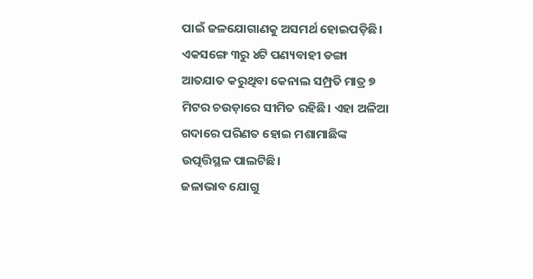ପାଇଁ ଜଳଯୋଗାଣକୁ ଅସମର୍ଥ ହୋଇପଡ଼ିଛି। ଏକସଙ୍ଗେ ୩ରୁ ୪ଟି ପଣ୍ୟବାହୀ ଡଙ୍ଗା ଆତଯାତ କରୁଥିବା କେନାଲ ସମ୍ପ୍ରତି ମାତ୍ର ୭ ମିଟର ଚଉଡ଼ାରେ ସୀମିତ ରହିଛି। ଏହା ଅଳିଆ ଗଦାରେ ପରିଣତ ହୋଇ ମଶାମାଛିଙ୍କ ଉତ୍ପତ୍ତିସ୍ଥଳ ପାଲଟିଛି।
ଜଳାଭାବ ଯୋଗୁ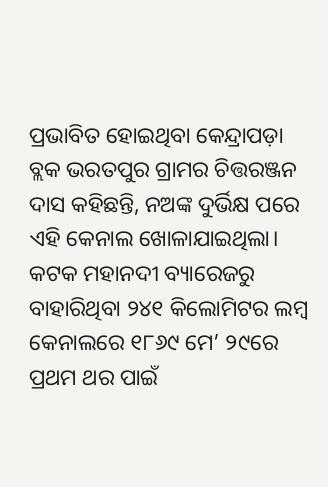ପ୍ରଭାବିତ ହୋଇଥିବା କେନ୍ଦ୍ରାପଡ଼ା ବ୍ଲକ ଭରତପୁର ଗ୍ରାମର ଚିତ୍ତରଞ୍ଜନ ଦାସ କହିଛନ୍ତି, ନଅଙ୍କ ଦୁର୍ଭିକ୍ଷ ପରେ ଏହି କେନାଲ ଖୋଳାଯାଇଥିଲା। କଟକ ମହାନଦୀ ବ୍ୟାରେଜରୁ ବାହାରିଥିବା ୨୪୧ କିଲୋମିଟର ଲମ୍ବ କେନାଲରେ ୧୮୬୯ ମେ’ ୨୯ରେ ପ୍ରଥମ ଥର ପାଇଁ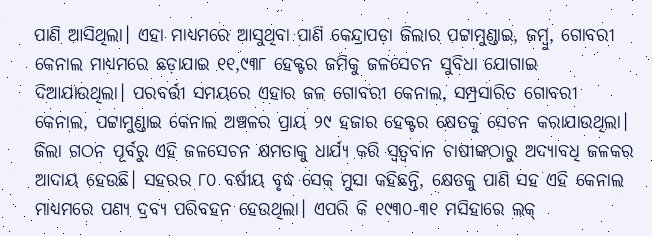ପାଣି ଆସିଥିଲା। ଏହା ମାଧ୍ୟମରେ ଆସୁଥିବା ପାଣି କେନ୍ଦ୍ରାପଡ଼ା ଜିଲାର ପଟ୍ଟାମୁଣ୍ଡାଇ, ଜମ୍ବୁ, ଗୋବରୀ କେନାଲ ମାଧ୍ୟମରେ ଛଡ଼ାଯାଇ ୧୧,୯୩୮ ହେକ୍ଟର ଜମିକୁ ଜଳସେଚନ ସୁବିଧା ଯୋଗାଇ ଦିଆଯାଉଥିଲା। ପରବର୍ତ୍ତୀ ସମୟରେ ଏହାର ଜଳ ଗୋବରୀ କେନାଲ, ସମ୍ପ୍ରସାରିତ ଗୋବରୀ କେନାଲ, ପଟ୍ଟାମୁଣ୍ଡାଇ କେନାଲ ଅଞ୍ଚଳର ପ୍ରାୟ ୨୯ ହଜାର ହେକ୍ଟର କ୍ଷେତକୁ ସେଚନ କରାଯାଉଥିଲା। ଜିଲା ଗଠନ ପୂର୍ବରୁ ଏହି ଜଳସେଚନ କ୍ଷମତାକୁ ଧାର୍ଯ୍ୟ କରି ସ୍ବତ୍ୱବାନ ଚାଷୀଙ୍କଠାରୁ ଅଦ୍ୟାବଧି ଜଳକର ଆଦାୟ ହେଉଛି। ସହରର ୮୦ ବର୍ଷୀୟ ବୃଦ୍ଧ ସେକ୍‌ ମୁସା କହିଛନ୍ତି, କ୍ଷେତକୁ ପାଣି ସହ ଏହି କେନାଲ ମାଧ୍ୟମରେ ପଣ୍ୟ ଦ୍ରବ୍ୟ ପରିବହନ ହେଉଥିଲା। ଏପରି କି ୧୯୩୦-୩୧ ମସିହାରେ ଲକ୍‌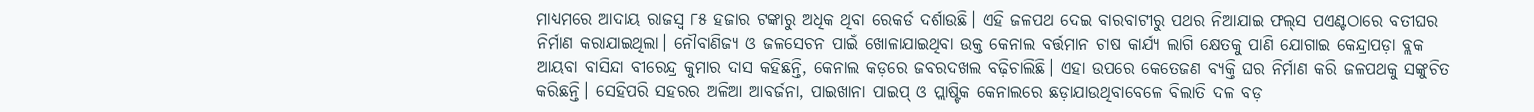ମାଧ୍ୟମରେ ଆଦାୟ ରାଜସ୍ବ ୮୫ ହଜାର ଟଙ୍କାରୁ ଅଧିକ ଥିବା ରେକର୍ଡ ଦର୍ଶାଉଛି। ଏହି ଜଳପଥ ଦେଇ ବାରବାଟୀରୁ ପଥର ନିଆଯାଇ ଫଲ୍‌ସ ପଏଣ୍ଟଠାରେ ବତୀଘର ନିର୍ମାଣ କରାଯାଇଥିଲା। ନୌବାଣିଜ୍ୟ ଓ ଜଳସେଚନ ପାଇଁ ଖୋଳାଯାଇଥିବା ଉକ୍ତ କେନାଲ ବର୍ତ୍ତମାନ ଚାଷ କାର୍ଯ୍ୟ ଲାଗି କ୍ଷେତକୁ ପାଣି ଯୋଗାଇ କେନ୍ଦ୍ରାପଡ଼ା ବ୍ଲକ ଆୟବା ବାସିନ୍ଦା ବୀରେନ୍ଦ୍ର କୁମାର ଦାସ କହିଛନ୍ତି, କେନାଲ କଡ଼ରେ ଜବରଦଖଲ ବଢ଼ିଚାଲିଛି। ଏହା ଉପରେ କେତେଜଣ ବ୍ୟକ୍ତି ଘର ନିର୍ମାଣ କରି ଜଳପଥକୁ ସଙ୍କୁଚିତ କରିଛନ୍ତି। ସେହିପରି ସହରର ଅଳିଆ ଆବର୍ଜନା, ପାଇଖାନା ପାଇପ୍‌ ଓ ପ୍ଲାଷ୍ଟିକ କେନାଲରେ ଛଡ଼ାଯାଉଥିବାବେଳେ ବିଲାତି ଦଳ ବଡ଼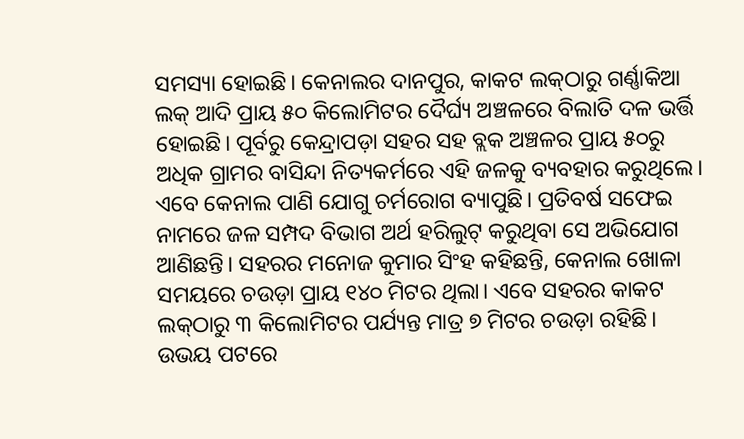ସମସ୍ୟା ହୋଇଛି। କେନାଲର ଦାନପୁର, କାକଟ ଲକ୍‌ଠାରୁ ଗର୍ଣ୍ଣାକିଆ ଲକ୍‌ ଆଦି ପ୍ରାୟ ୫୦ କିଲୋମିଟର ଦୈର୍ଘ୍ୟ ଅଞ୍ଚଳରେ ବିଲାତି ଦଳ ଭର୍ତ୍ତି ହୋଇଛି। ପୂର୍ବରୁ କେନ୍ଦ୍ରାପଡ଼ା ସହର ସହ ବ୍ଲକ ଅଞ୍ଚଳର ପ୍ରାୟ ୫୦ରୁ ଅଧିକ ଗ୍ରାମର ବାସିନ୍ଦା ନିତ୍ୟକର୍ମରେ ଏହି ଜଳକୁ ବ୍ୟବହାର କରୁଥିଲେ। ଏବେ କେନାଲ ପାଣି ଯୋଗୁ ଚର୍ମରୋଗ ବ୍ୟାପୁଛି। ପ୍ରତିବର୍ଷ ସଫେଇ ନାମରେ ଜଳ ସମ୍ପଦ ବିଭାଗ ଅର୍ଥ ହରିଲୁଟ୍‌ କରୁଥିବା ସେ ଅଭିଯୋଗ ଆଣିଛନ୍ତି। ସହରର ମନୋଜ କୁମାର ସିଂହ କହିଛନ୍ତି, କେନାଲ ଖୋଳା ସମୟରେ ଚଉଡ଼ା ପ୍ରାୟ ୧୪୦ ମିଟର ଥିଲା। ଏବେ ସହରର କାକଟ ଲକ୍‌ଠାରୁ ୩ କିଲୋମିଟର ପର୍ଯ୍ୟନ୍ତ ମାତ୍ର ୭ ମିଟର ଚଉଡ଼ା ରହିଛି। ଉଭୟ ପଟରେ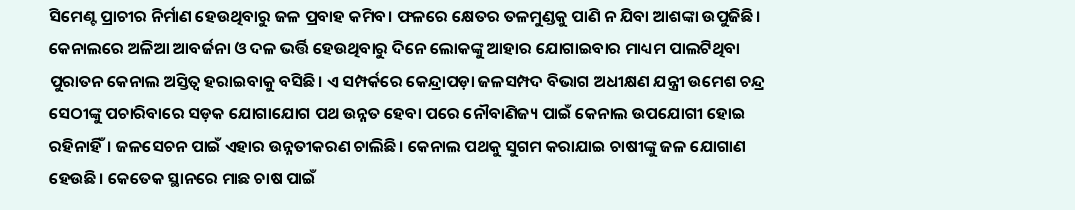ସିମେଣ୍ଟ ପ୍ରାଚୀର ନିର୍ମାଣ ହେଉଥିବାରୁ ଜଳ ପ୍ରବାହ କମିବ। ଫଳରେ କ୍ଷେତର ତଳମୁଣ୍ଡକୁ ପାଣି ନ ଯିବା ଆଶଙ୍କା ଉପୁଜିଛି। କେନାଲରେ ଅଳିଆ ଆବର୍ଜନା ଓ ଦଳ ଭର୍ତ୍ତି ହେଉଥିବାରୁ ଦିନେ ଲୋକଙ୍କୁ ଆହାର ଯୋଗାଇବାର ମାଧ୍ୟମ ପାଲଟିଥିବା ପୁରାତନ କେନାଲ ଅସ୍ତିତ୍ୱ ହରାଇବାକୁ ବସିଛି। ଏ ସମ୍ପର୍କରେ କେନ୍ଦ୍ରାପଡ଼ା ଜଳସମ୍ପଦ ବିଭାଗ ଅଧୀକ୍ଷଣ ଯନ୍ତ୍ରୀ ଉମେଶ ଚନ୍ଦ୍ର ସେଠୀଙ୍କୁ ପଚାରିବାରେ ସଡ଼କ ଯୋଗାଯୋଗ ପଥ ଉନ୍ନତ ହେବା ପରେ ନୌବାଣିଜ୍ୟ ପାଇଁ କେନାଲ ଉପଯୋଗୀ ହୋଇ ରହିନାହିଁ। ଜଳସେଚନ ପାଇଁ ଏହାର ଉନ୍ନତୀକରଣ ଚାଲିଛି। କେନାଲ ପଥକୁ ସୁଗମ କରାଯାଇ ଚାଷୀଙ୍କୁ ଜଳ ଯୋଗାଣ ହେଉଛି। କେତେକ ସ୍ଥାନରେ ମାଛ ଚାଷ ପାଇଁ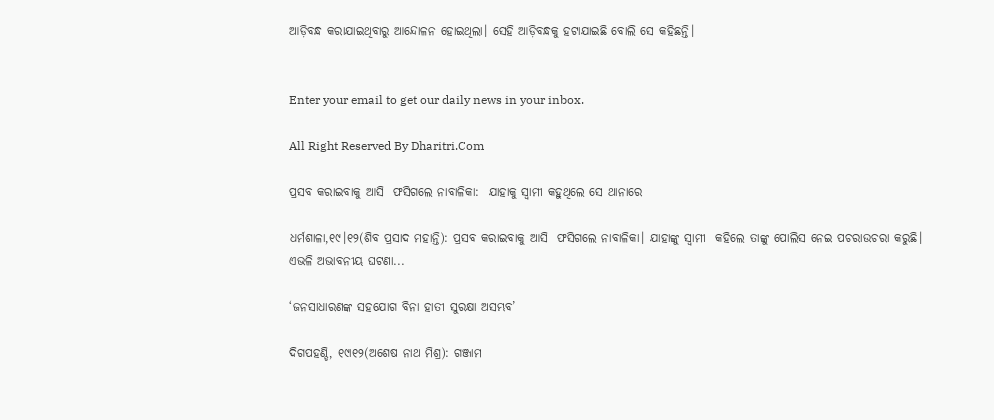ଆଡ଼ିବନ୍ଧ କରାଯାଇଥିବାରୁ ଆନ୍ଦୋଳନ ହୋଇଥିଲା। ସେହି ଆଡ଼ିବନ୍ଧକୁ ହଟାଯାଇଛି ବୋଲି ସେ କହିଛନ୍ତି।


Enter your email to get our daily news in your inbox.

All Right Reserved By Dharitri.Com

ପ୍ରସବ କରାଇବାକୁ ଆସି  ଫସିଗଲେ ନାବାଳିକା:  ଯାହାକୁ ସ୍ବାମୀ କହୁଥିଲେ ସେ ଥାନାରେ

ଧର୍ମଶାଳା,୧୯।୧୨(ଶିବ ପ୍ରସାଦ ମହାନ୍ତି): ପ୍ରସବ କରାଇବାକୁ ଆସି  ଫସିଗଲେ ନାବାଳିକା। ଯାହାଙ୍କୁ ସ୍ବାମୀ  କହିଲେ ତାଙ୍କୁ ପୋଲିସ ନେଇ ପଚରାଉଚରା କରୁଛି। ଏଭଳି ଅଭାବନୀୟ ଘଟଣା...

‘ଜନସାଧାରଣଙ୍କ ସହଯୋଗ ବିନା ହାତୀ ସୁରକ୍ଷା ଅସମ୍ଭବ’

ଦିଗପହଣ୍ଡି, ୧୯ା୧୨(ଅଶେଷ ନାଥ ମିଶ୍ର): ଗଞ୍ଜାମ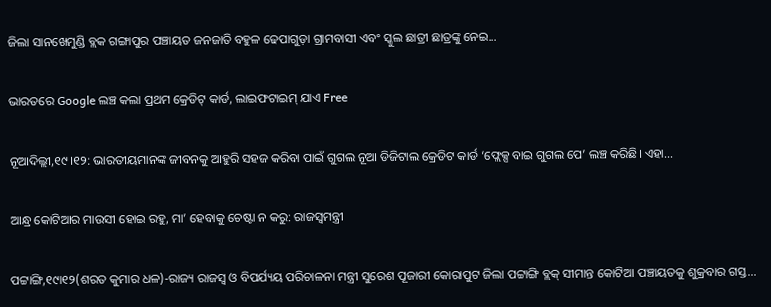ଜିଲା ସାନଖେମୁଣ୍ଡି ବ୍ଲକ ଗଙ୍ଗାପୁର ପଞ୍ଚାୟତ ଜନଜାତି ବହୁଳ ଢେପାଗୁଡ଼ା ଗ୍ରାମବାସୀ ଏବଂ ସ୍କୁଲ ଛାତ୍ରୀ ଛାତ୍ରଙ୍କୁ ନେଇ...

ଭାରତରେ Google ଲଞ୍ଚ କଲା ପ୍ରଥମ କ୍ରେଡିଟ୍‌ କାର୍ଡ, ଲାଇଫଟାଇମ୍‌ ଯାଏ Free

ନୂଆଦିଲ୍ଲୀ,୧୯।୧୨: ଭାରତୀୟମାନଙ୍କ ଜୀବନକୁ ଆହୁରି ସହଜ କରିବା ପାଇଁ ଗୁଗଲ ନୂଆ ଡିଜିଟାଲ କ୍ରେଡିଟ କାର୍ଡ ‘ଫ୍ଲେକ୍ସ ବାଇ ଗୁଗଲ ପେ’ ଲଞ୍ଚ କରିଛି। ଏହା...

ଆନ୍ଧ୍ର କୋଟିଆର ମାଉସୀ ହୋଇ ରହୁ, ମା’ ହେବାକୁ ଚେଷ୍ଟା ନ କରୁ: ରାଜସ୍ବମନ୍ତ୍ରୀ

ପଟ୍ଟାଙ୍ଗି,୧୯ା୧୨(ଶରତ କୁମାର ଧଳ)-ରାଜ୍ୟ ରାଜସ୍ବ ଓ ବିପର୍ଯ୍ୟୟ ପରିଚାଳନା ମନ୍ତ୍ରୀ ସୁରେଶ ପୂଜାରୀ କୋରାପୁଟ ଜିଲା ପଟ୍ଟାଙ୍ଗି ବ୍ଲକ୍‌ ସୀମାନ୍ତ କୋଟିଆ ପଞ୍ଚାୟତକୁ ଶୁକ୍ରବାର ଗସ୍ତ...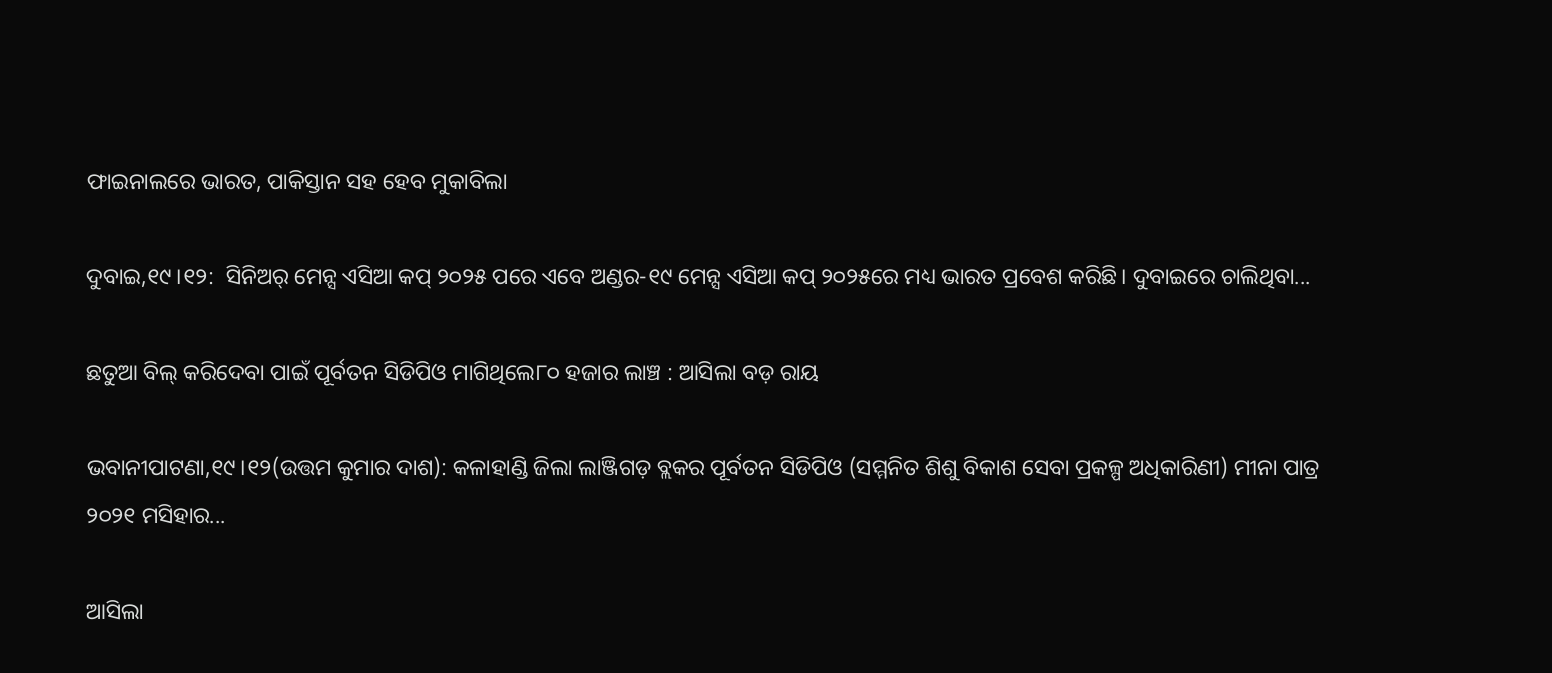ଫାଇନାଲରେ ଭାରତ, ପାକିସ୍ତାନ ସହ ହେବ ମୁକାବିଲା

ଦୁବାଇ,୧୯।୧୨:  ସିନିଅର୍‌ ମେନ୍ସ ଏସିଆ କପ୍‌ ୨୦୨୫ ପରେ ଏବେ ଅଣ୍ଡର-୧୯ ମେନ୍ସ ଏସିଆ କପ୍‌ ୨୦୨୫ରେ ମଧ୍ୟ ଭାରତ ପ୍ରବେଶ କରିଛି। ଦୁବାଇରେ ଚାଲିଥିବା...

ଛତୁଆ ବିଲ୍‌ କରିଦେବା ପାଇଁ ପୂର୍ବତନ ସିଡିପିଓ ମାଗିଥିଲେ୮୦ ହଜାର ଲାଞ୍ଚ : ଆସିଲା ବଡ଼ ରାୟ

ଭବାନୀପାଟଣା,୧୯।୧୨(ଉତ୍ତମ କୁମାର ଦାଶ): କଳାହାଣ୍ଡି ଜିଲା ଲାଞ୍ଜିଗଡ଼ ବ୍ଲକର ପୂର୍ବତନ ସିଡିପିଓ (ସମ୍ମନିତ ଶିଶୁ ବିକାଶ ସେବା ପ୍ରକଳ୍ପ ଅଧିକାରିଣୀ) ମୀନା ପାତ୍ର ୨୦୨୧ ମସିହାର...

ଆସିଲା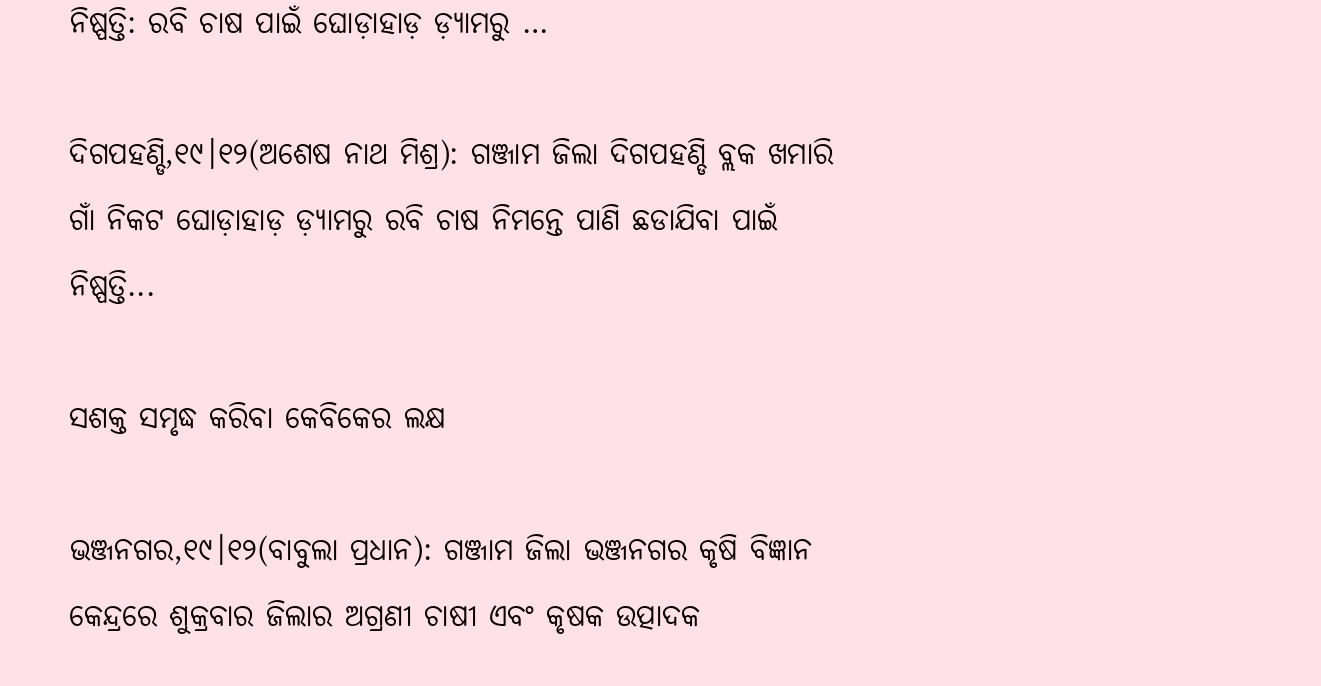ନିଷ୍ପତ୍ତି: ରବି ଚାଷ ପାଇଁ ଘୋଡ଼ାହାଡ଼ ଡ଼୍ୟାମରୁ …

ଦିଗପହଣ୍ଡି,୧୯।୧୨(ଅଶେଷ ନାଥ ମିଶ୍ର): ଗଞ୍ଜାମ ଜିଲା ଦିଗପହଣ୍ଡି ବ୍ଲକ ଖମାରି ଗାଁ ନିକଟ ଘୋଡ଼ାହାଡ଼ ଡ଼୍ୟାମରୁ ରବି ଚାଷ ନିମନ୍ତେ ପାଣି ଛଡାଯିବା ପାଇଁ ନିଷ୍ପତ୍ତି...

ସଶକ୍ତ ସମୃଦ୍ଧ କରିବା କେବିକେର ଲକ୍ଷ

ଭଞ୍ଜନଗର,୧୯।୧୨(ବାବୁଲା ପ୍ରଧାନ): ଗଞ୍ଜାମ ଜିଲା ଭଞ୍ଜନଗର କୃଷି ବିଜ୍ଞାନ କେନ୍ଦ୍ରରେ ଶୁକ୍ରବାର ଜିଲାର ଅଗ୍ରଣୀ ଚାଷୀ ଏବଂ କୃଷକ ଉତ୍ପାଦକ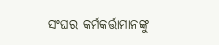ସଂଘର କର୍ମକର୍ତ୍ତାମାନଙ୍କୁ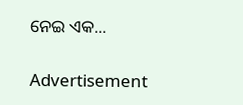ନେଇ ଏକ...

Advertisement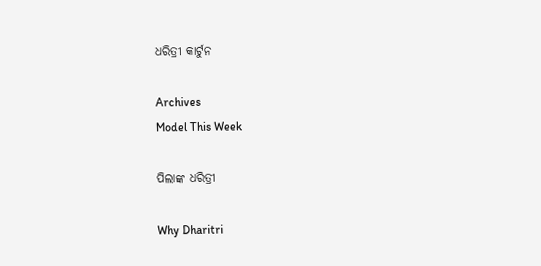ଧରିତ୍ରୀ କାର୍ଟୁନ

Archives
Model This Week

ପିଲାଙ୍କ ଧରିତ୍ରୀ

Why Dharitri